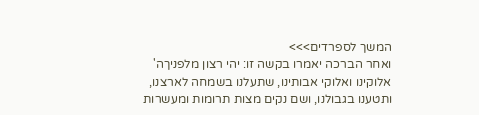המשך לספרדים>>>
ואחר הברכה יאמרו בקשה זו: יהי רצון מלפניךה' אלוקינו ואלוקי אבותינו, שתעלנו בשמחה לארצנו, ותטענו בגבולנו, ושם נקים מצות תרומות ומעשרות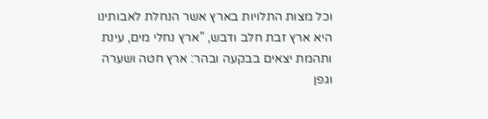וכל מצות התלויות בארץ אשר הנחלת לאבותינו היא ארץ זבת חלב ודבש, "ארץ נחלי מים, עינת ותהמת יצאים בבקעה ובהר: ארץ חטה ושערה וגפן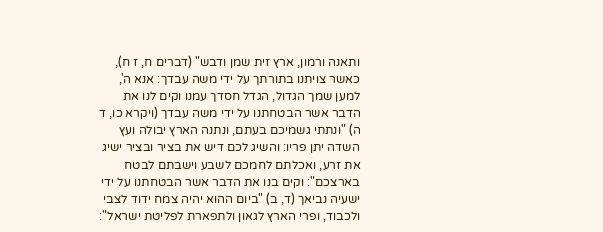ותאנה ורמון, ארץ זית שמן ודבש" (דברים ח, ז ח), כאשר צויתנו בתורתך על ידי משה עבדך: אנא ה', למען שמך הגדול, הגדל חסדך עמנו וקים לנו את הדבר אשר הבטחתנו על ידי משה עבדך (ויקרא כו, ד ה) "ונתתי גשמיכם בעתם, ונתנה הארץ יבולה ועץ השדה יתן פריו: והשיג לכם דיש את בציר ובציר ישיג את זרע, ואכלתם לחמכם לשבע וישבתם לבטח בארצכם": וקים בנו את הדבר אשר הבטחתנו על ידי ישעיה נביאך (ד, ב) "ביום ההוא יהיה צמח ידוד לצבי ולכבוד, ופרי הארץ לגאון ולתפארת לפליטת ישראל":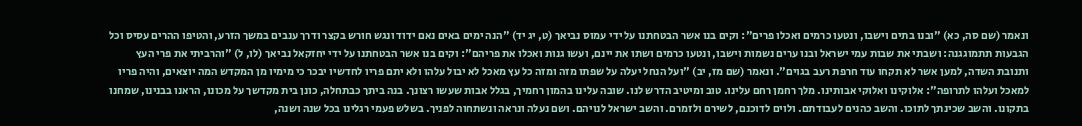ונאמר (שם סה, כא) "ובנו בתים וישבו, ונטעו כרמים ואכלו פרים": וקים בנו אשר הבטחתנו על ידי עמוס נביאך (ט, יג יד) "הנה ימים באים נאם ידוד ונגש חורש בקצר ודרך ענבים במשך הזרע, והטיפו ההרים עסיס וכל הגבעות תתמוגגנה: ושבתי את שבות עמי ישראל ובנו ערים נשמות וישבו, ונטעו כרמים ושתו את יינם, ועשו גנות ואכלו את פריהם": וקים בנו אשר הבטחתנו על ידי יחזקאל נביאך (לו, ל) "והרביתי את פרי העץ ותנובת השדה, למען אשר לא תקחו עוד חרפת רעב בגוים". ונאמר (שם מז, יב) "ועל הנחל יעלה על שפתו מזה ומזה כל עץ מאכל לא יבול עלהו ולא יתם פריו לחדשיו יבכר כי מימיו מן המקדש המה יוצאים, והיה פריו למאכל ועלהו לתרופה": אלוקינו ואלוקי אבותינו. מלך רחמן רחם עלינו. טוב ומיטיב הדרש לנו. שובה עלינו בהמון רחמיך, בגלל אבות שעשו רצונך. בנה ביתך כבתחלה, כונן בית מקדשך על מכונו, הראנו בבנינו, שמחנו בתקונו. והשב שכינתך לתוכו. והשב כהנים לעבודתם. ולוים לדוכנם, לשירם ולזמרם. והשב ישראל לנויהם. ושם נעלה ונראה ונשתחוה לפניך. בשלש פעמי רגלינו בכל שנה ושנה,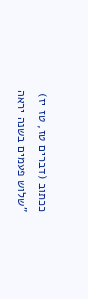ככתוב (דברים טז, טז יז) "שלוש פעמים בשנה יראה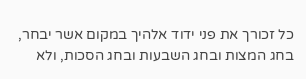כל זכורך את פני ידוד אלהיך במקום אשר יבחר, בחג המצות ובחג השבעות ובחג הסכות, ולא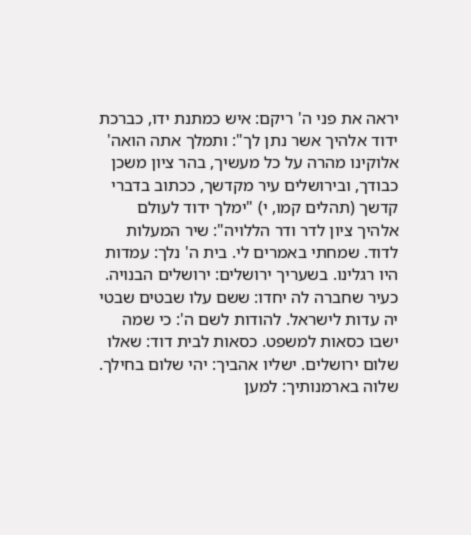יראה את פני ה' ריקם: איש כמתנת ידו, כברכת ידוד אלהיך אשר נתן לך": ותמלך אתה הואה' אלוקינו מהרה על כל מעשיך, בהר ציון משכן כבודך, ובירושלים עיר מקדשך, ככתוב בדברי קדשך (תהלים קמו, י) "ימלך ידוד לעולם אלהיך ציון לדר ודר הללויה": שיר המעלות לדוד. שמחתי באמרים לי. בית ה' נלך: עמדות היו רגלינו. בשעריך ירושלים: ירושלים הבנויה. כעיר שחברה לה יחדו: ששם עלו שבטים שבטי יה עדות לישראל. להודות לשם ה': כי שמה ישבו כסאות למשפט. כסאות לבית דוד: שאלו שלום ירושלים. ישליו אהביך: יהי שלום בחילך. שלוה בארמנותיך: למען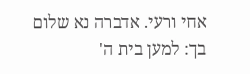אחי ורעי. אדברה נא שלום בך: למען בית ה'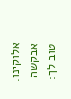אלוקינו. אבקשה טוב לך: